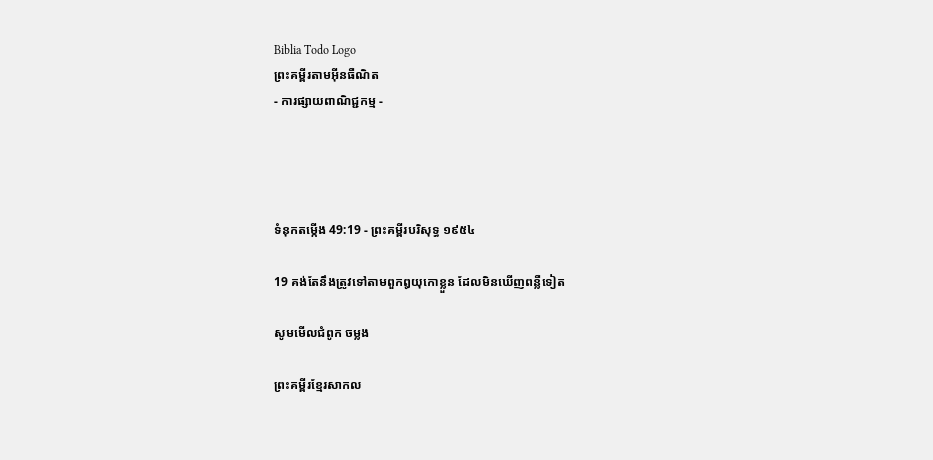Biblia Todo Logo
ព្រះគម្ពីរតាមអ៊ីនធឺណិត
- ការផ្សាយពាណិជ្ជកម្ម -




ទំនុកតម្កើង 49:19 - ព្រះគម្ពីរបរិសុទ្ធ ១៩៥៤

19 គង់តែនឹងត្រូវទៅតាមពួកឰយុកោខ្លួន ដែលមិនឃើញពន្លឺទៀត

សូមមើលជំពូក ចម្លង

ព្រះគម្ពីរខ្មែរសាកល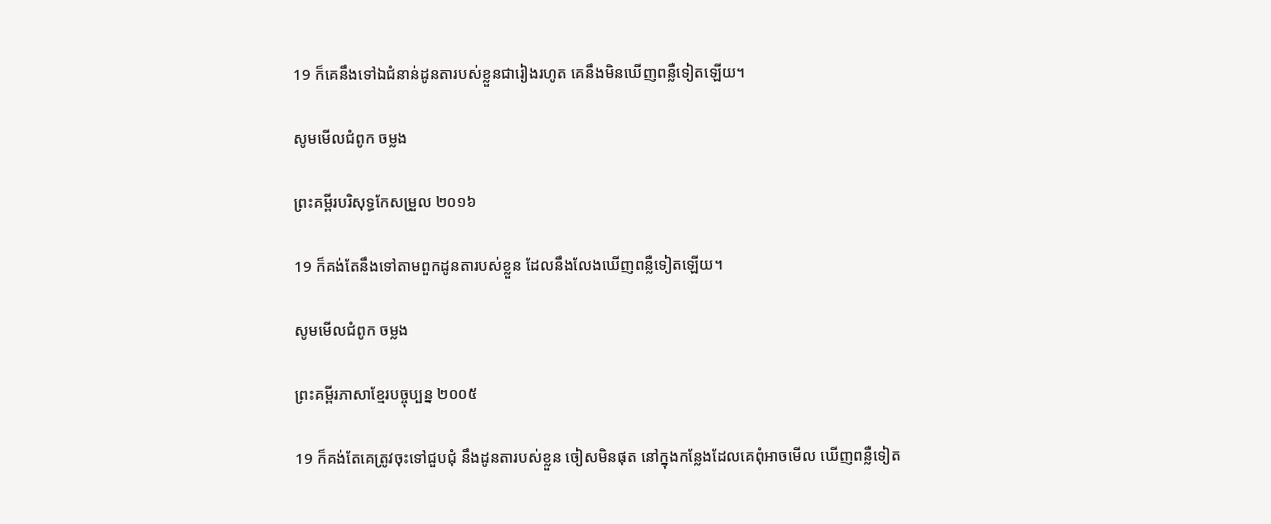19 ក៏គេនឹងទៅឯជំនាន់ដូនតារបស់ខ្លួនជារៀងរហូត គេនឹងមិនឃើញពន្លឺទៀតឡើយ។

សូមមើលជំពូក ចម្លង

ព្រះគម្ពីរបរិសុទ្ធកែសម្រួល ២០១៦

19 ក៏គង់តែនឹងទៅតាមពួកដូនតារបស់ខ្លួន ដែលនឹងលែងឃើញពន្លឺទៀតឡើយ។

សូមមើលជំពូក ចម្លង

ព្រះគម្ពីរភាសាខ្មែរបច្ចុប្បន្ន ២០០៥

19 ក៏គង់តែគេត្រូវចុះទៅជួប‌ជុំ នឹងដូនតារបស់ខ្លួន ចៀសមិនផុត នៅក្នុងកន្លែងដែលគេពុំអាចមើល ឃើញពន្លឺទៀត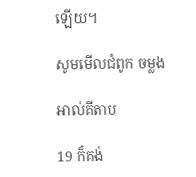ឡើយ។

សូមមើលជំពូក ចម្លង

អាល់គីតាប

19 ក៏គង់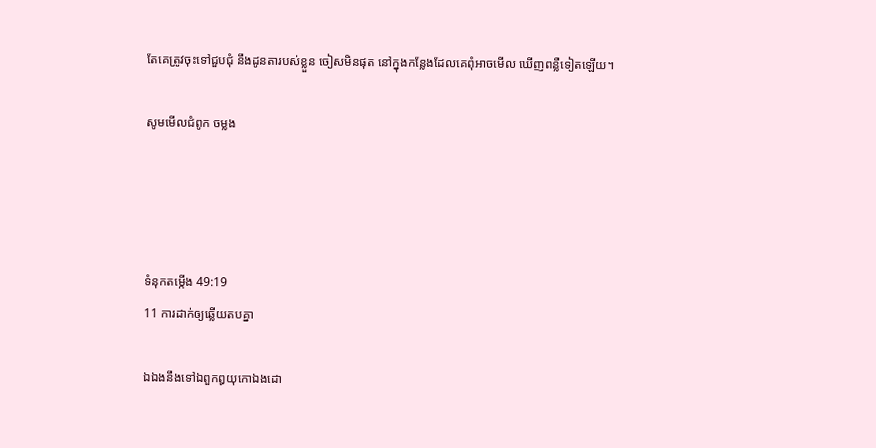តែគេត្រូវចុះទៅជួប‌ជុំ នឹងដូនតារបស់ខ្លួន ចៀសមិនផុត នៅក្នុងកន្លែងដែលគេពុំអាចមើល ឃើញពន្លឺទៀតឡើយ។

សូមមើលជំពូក ចម្លង




ទំនុកតម្កើង 49:19
11 ការដាក់ឲ្យឆ្លើយតបគ្នា

ឯឯងនឹងទៅឯពួកឰយុកោឯងដោ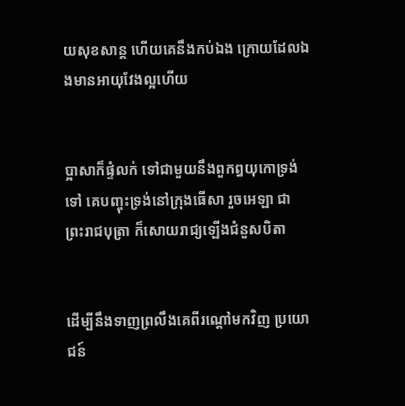យសុខ‌សាន្ត ហើយគេនឹងកប់ឯង ក្រោយដែលឯងមានអាយុវែងល្អហើយ


ប្អាសាក៏ផ្ទំលក់ ទៅជាមួយនឹងពួកឰយុកោទ្រង់ទៅ គេបញ្ចុះទ្រង់នៅក្រុងធើសា រួចអេឡា ជាព្រះ‌រាជ‌បុត្រា ក៏សោយ‌រាជ្យឡើងជំនួសបិតា


ដើម្បីនឹងទាញព្រលឹងគេពីរណ្តៅមកវិញ ប្រយោជន៍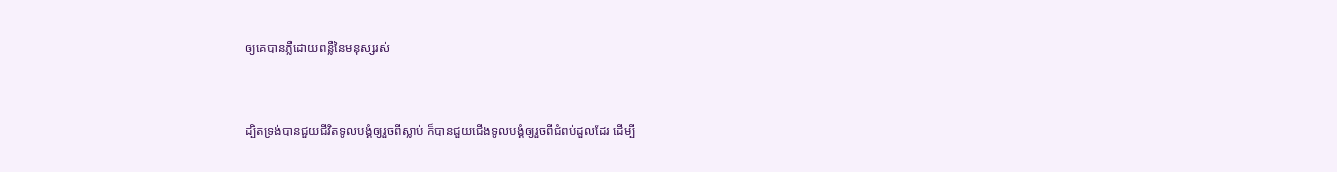ឲ្យគេបានភ្លឺដោយពន្លឺនៃមនុស្សរស់


ដ្បិតទ្រង់បានជួយជីវិតទូលបង្គំឲ្យរួចពីស្លាប់ ក៏បានជួយជើងទូលបង្គំឲ្យរួចពីជំពប់ដួលដែរ ដើម្បី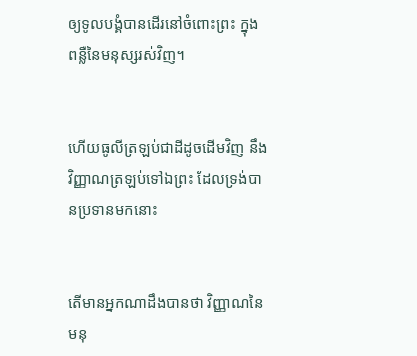ឲ្យទូលបង្គំបានដើរនៅចំពោះព្រះ ក្នុងពន្លឺនៃមនុស្សរស់វិញ។


ហើយធូលីត្រឡប់ជាដីដូចដើមវិញ នឹងវិញ្ញាណត្រឡប់ទៅឯព្រះ ដែលទ្រង់បានប្រទានមកនោះ


តើមានអ្នកណាដឹងបានថា វិញ្ញាណនៃមនុ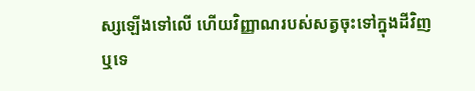ស្សឡើងទៅលើ ហើយវិញ្ញាណរបស់សត្វចុះទៅក្នុងដីវិញឬទេ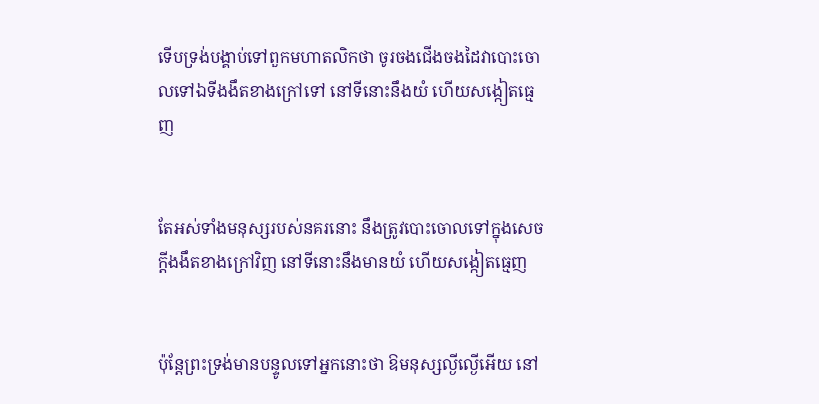ទើបទ្រង់បង្គាប់ទៅពួកមហា‌តលិកថា ចូរចងជើងចងដៃវាបោះចោលទៅឯទីងងឹតខាងក្រៅទៅ នៅទីនោះនឹងយំ ហើយសង្កៀតធ្មេញ


តែអស់ទាំងមនុស្សរបស់នគរនោះ នឹងត្រូវបោះចោលទៅក្នុងសេចក្ដីងងឹតខាងក្រៅវិញ នៅទីនោះនឹងមានយំ ហើយសង្កៀតធ្មេញ


ប៉ុន្តែព្រះ‌ទ្រង់មានបន្ទូលទៅអ្នកនោះថា ឱមនុស្សល្ងី‌ល្ងើអើយ នៅ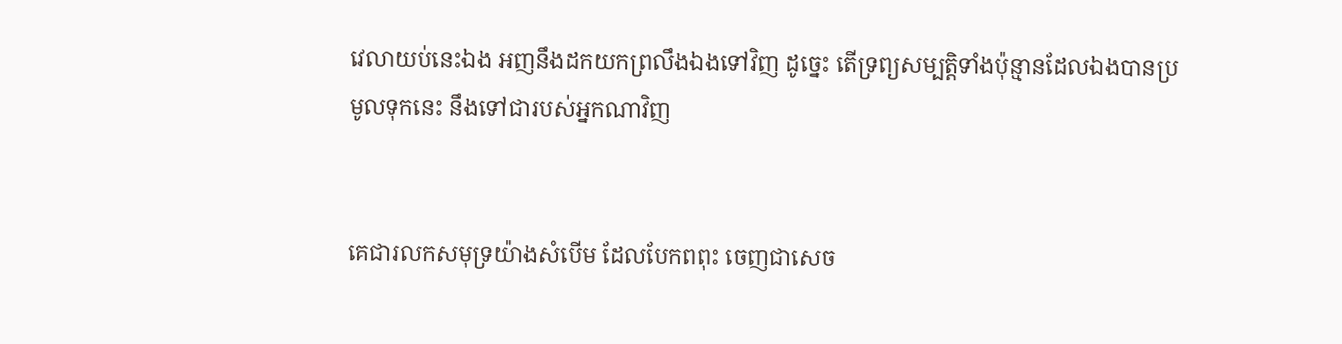វេលាយប់នេះឯង អញនឹងដកយកព្រលឹងឯងទៅវិញ ដូច្នេះ តើទ្រព្យសម្បត្តិទាំងប៉ុន្មានដែលឯងបានប្រមូលទុកនេះ នឹងទៅជារបស់អ្នកណាវិញ


គេជារលកសមុទ្រយ៉ាងសំបើម ដែលបែកពពុះ ចេញជាសេច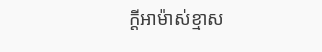ក្ដីអាម៉ាស់ខ្មាស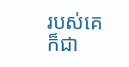របស់គេ ក៏ជា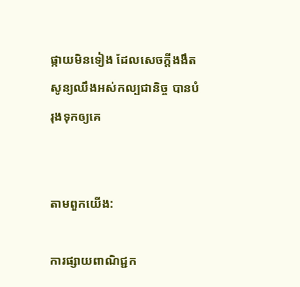ផ្កាយមិនទៀង ដែលសេចក្ដីងងឹតសូន្យឈឹងអស់‌កល្បជានិច្ច បានបំរុងទុកឲ្យគេ


តាមពួកយើង:

ការផ្សាយពាណិជ្ជក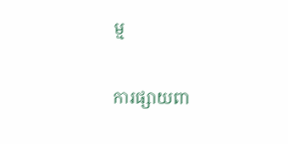ម្ម


ការផ្សាយពា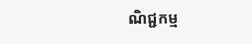ណិជ្ជកម្ម